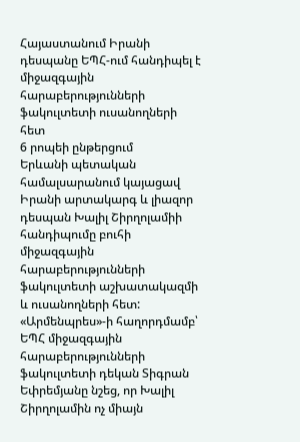Հայաստանում Իրանի դեսպանը ԵՊՀ-ում հանդիպել է միջազգային հարաբերությունների ֆակուլտետի ուսանողների հետ
6 րոպեի ընթերցում
Երևանի պետական համալսարանում կայացավ Իրանի արտակարգ և լիազոր դեսպան Խալիլ Շիրղոլամիի հանդիպումը բուհի միջազգային հարաբերությունների ֆակուլտետի աշխատակազմի և ուսանողների հետ:
«Արմենպրես»-ի հաղորդմամբ՝ ԵՊՀ միջազգային հարաբերությունների ֆակուլտետի դեկան Տիգրան Եփրեմյանը նշեց, որ Խալիլ Շիրղոլամին ոչ միայն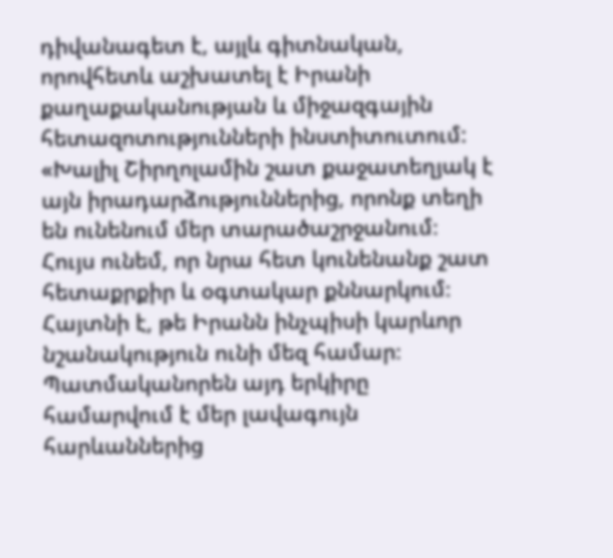դիվանագետ է, այլև գիտնական, որովհետև աշխատել է Իրանի քաղաքականության և միջազգային հետազոտությունների ինստիտուտում:
«Խալիլ Շիրղոլամին շատ քաջատեղյակ է այն իրադարձություններից, որոնք տեղի են ունենում մեր տարածաշրջանում։ Հույս ունեմ, որ նրա հետ կունենանք շատ հետաքրքիր և օգտակար քննարկում։ Հայտնի է, թե Իրանն ինչպիսի կարևոր նշանակություն ունի մեզ համար։ Պատմականորեն այդ երկիրը համարվում է մեր լավագույն հարևաններից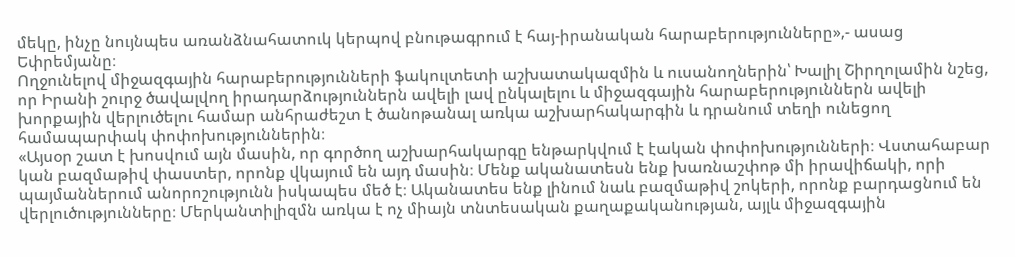մեկը, ինչը նույնպես առանձնահատուկ կերպով բնութագրում է հայ-իրանական հարաբերությունները»,- ասաց Եփրեմյանը։
Ողջունելով միջազգային հարաբերությունների ֆակուլտետի աշխատակազմին և ուսանողներին՝ Խալիլ Շիրղոլամին նշեց, որ Իրանի շուրջ ծավալվող իրադարձություններն ավելի լավ ընկալելու և միջազգային հարաբերություններն ավելի խորքային վերլուծելու համար անհրաժեշտ է ծանոթանալ առկա աշխարհակարգին և դրանում տեղի ունեցող համապարփակ փոփոխություններին։
«Այսօր շատ է խոսվում այն մասին, որ գործող աշխարհակարգը ենթարկվում է էական փոփոխությունների։ Վստահաբար կան բազմաթիվ փաստեր, որոնք վկայում են այդ մասին։ Մենք ականատեսն ենք խառնաշփոթ մի իրավիճակի, որի պայմաններում անորոշությունն իսկապես մեծ է։ Ականատես ենք լինում նաև բազմաթիվ շոկերի, որոնք բարդացնում են վերլուծությունները։ Մերկանտիլիզմն առկա է ոչ միայն տնտեսական քաղաքականության, այլև միջազգային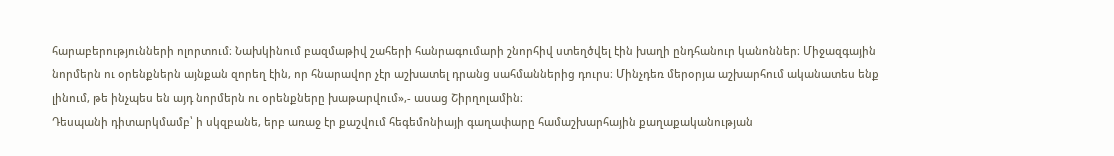հարաբերությունների ոլորտում։ Նախկինում բազմաթիվ շահերի հանրագումարի շնորհիվ ստեղծվել էին խաղի ընդհանուր կանոններ։ Միջազգային նորմերն ու օրենքներն այնքան զորեղ էին, որ հնարավոր չէր աշխատել դրանց սահմաններից դուրս։ Մինչդեռ մերօրյա աշխարհում ականատես ենք լինում, թե ինչպես են այդ նորմերն ու օրենքները խաթարվում»,- ասաց Շիրղոլամին։
Դեսպանի դիտարկմամբ՝ ի սկզբանե, երբ առաջ էր քաշվում հեգեմոնիայի գաղափարը համաշխարհային քաղաքականության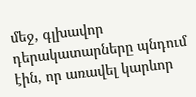մեջ, գլխավոր դերակատարները պնդում էին, որ առավել կարևոր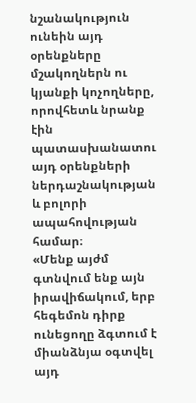նշանակություն ունեին այդ օրենքները մշակողներն ու կյանքի կոչողները, որովհետև նրանք էին պատասխանատու այդ օրենքների ներդաշնակության և բոլորի ապահովության համար։
«Մենք այժմ գտնվում ենք այն իրավիճակում, երբ հեգեմոն դիրք ունեցողը ձգտում է միանձնյա օգտվել այդ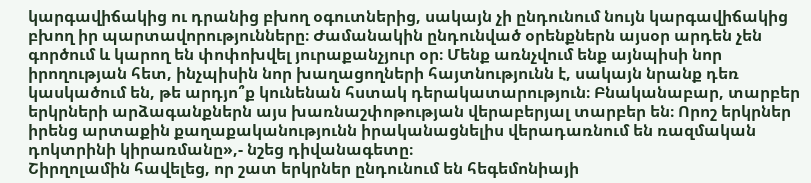կարգավիճակից ու դրանից բխող օգուտներից, սակայն չի ընդունում նույն կարգավիճակից բխող իր պարտավորությունները։ Ժամանակին ընդունված օրենքներն այսօր արդեն չեն գործում և կարող են փոփոխվել յուրաքանչյուր օր։ Մենք առնչվում ենք այնպիսի նոր իրողության հետ, ինչպիսին նոր խաղացողների հայտնությունն է, սակայն նրանք դեռ կասկածում են, թե արդյո՞ք կունենան հստակ դերակատարություն։ Բնականաբար, տարբեր երկրների արձագանքներն այս խառնաշփոթության վերաբերյալ տարբեր են։ Որոշ երկրներ իրենց արտաքին քաղաքականությունն իրականացնելիս վերադառնում են ռազմական դոկտրինի կիրառմանը»,- նշեց դիվանագետը։
Շիրղոլամին հավելեց, որ շատ երկրներ ընդունում են հեգեմոնիայի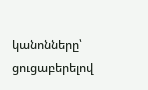կանոնները՝ ցուցաբերելով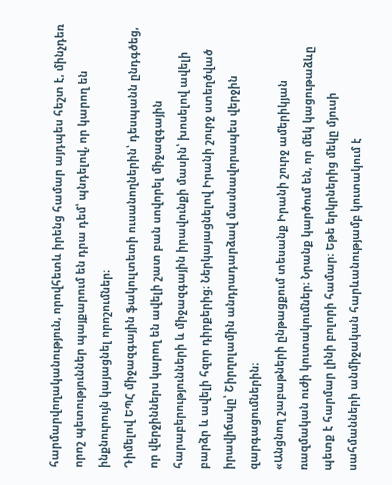հարմարվողականություն, որովհետև իրենց համար այդպես հեշտ է, մինչդեռ որոշ պետություններ պայքարում են դրա դեմ՝ պնդելով, որ կարող են ինքնուրույն կայացնել որոշումներ։
Դիմելով ԵՊՀ միջազգային ֆակուլտետի ուսանողներին՝ դեսպանն ընդգծեց, որ վերջիններս կարող են ավելի շատ բան սովորել միջազգային հարաբերությունների և միջազգային իրավունքի մասին՝ խոսելով ավելի բարձր և ավելի հզոր դիրքերից։ Ներկայացնելով Իրանի շուրջ ստեղծված իրավիճակը՝ Շիրղոլամին անդրադարձավ մասնավորապես վերջին զարգացումներին։
«Անցնող շաբաթների ընթացքում տեսանք Իրանի շուրջ ամերիկյան ռազմական ուժի կուտակումներ։ Նրանք կարծում են, որ մեկ կացութաձևը պետք է հարմար լինի բոլորի համար։ Եթե երկրներից մեկը մյուսի սահմանների անմիջական հարևանությամբ կուտակում է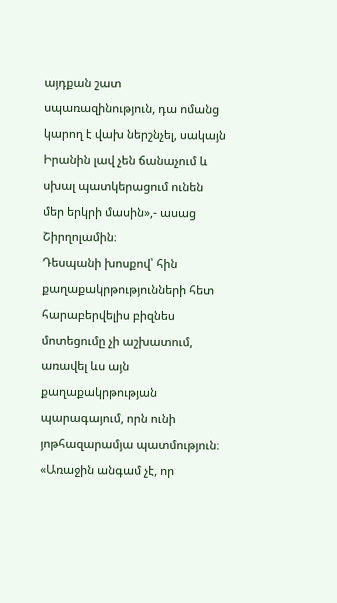այդքան շատ սպառազինություն, դա ոմանց կարող է վախ ներշնչել, սակայն Իրանին լավ չեն ճանաչում և սխալ պատկերացում ունեն մեր երկրի մասին»,- ասաց Շիրղոլամին։
Դեսպանի խոսքով՝ հին քաղաքակրթությունների հետ հարաբերվելիս բիզնես մոտեցումը չի աշխատում, առավել ևս այն քաղաքակրթության պարագայում, որն ունի յոթհազարամյա պատմություն։
«Առաջին անգամ չէ, որ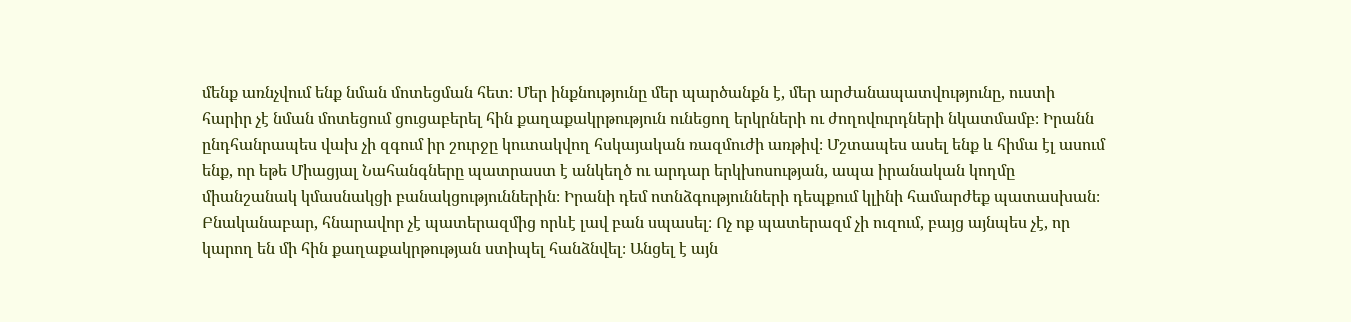մենք առնչվում ենք նման մոտեցման հետ։ Մեր ինքնությունը մեր պարծանքն է, մեր արժանապատվությունը, ուստի հարիր չէ նման մոտեցում ցուցաբերել հին քաղաքակրթություն ունեցող երկրների ու ժողովուրդների նկատմամբ։ Իրանն ընդհանրապես վախ չի զգում իր շուրջը կուտակվող հսկայական ռազմուժի առթիվ։ Մշտապես ասել ենք և հիմա էլ ասում ենք, որ եթե Միացյալ Նահանգները պատրաստ է անկեղծ ու արդար երկխոսության, ապա իրանական կողմը միանշանակ կմասնակցի բանակցություններին։ Իրանի դեմ ոտնձգությունների դեպքում կլինի համարժեք պատասխան։ Բնականաբար, հնարավոր չէ պատերազմից որևէ լավ բան սպասել։ Ոչ ոք պատերազմ չի ուզում, բայց այնպես չէ, որ կարող են մի հին քաղաքակրթության ստիպել հանձնվել։ Անցել է այն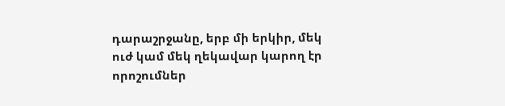դարաշրջանը, երբ մի երկիր, մեկ ուժ կամ մեկ ղեկավար կարող էր որոշումներ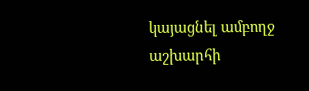կայացնել ամբողջ աշխարհի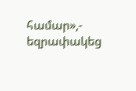համար»,- եզրափակեց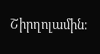Շիրղոլամին։